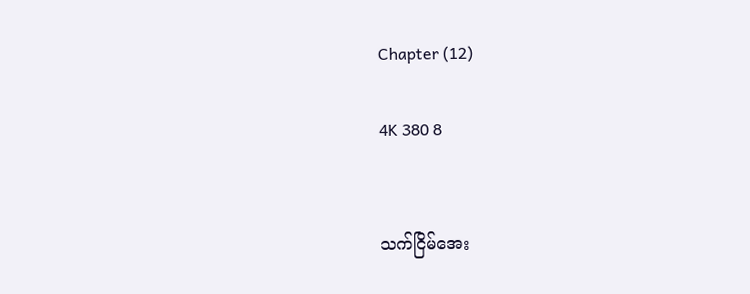Chapter (12)

4K 380 8


သက်ငြိမ်အေး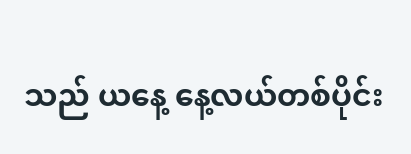သည် ယနေ့ နေ့လယ်တစ်ပိုင်း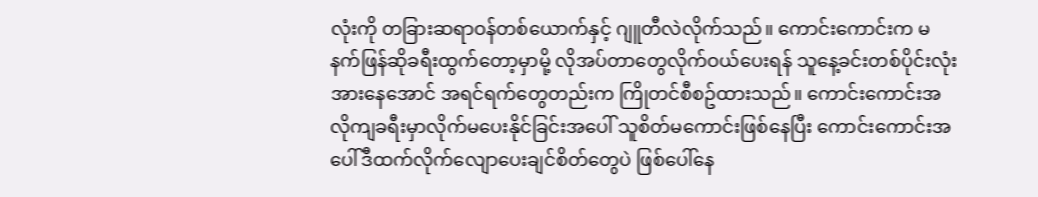လုံးကို တခြားဆရာဝန်တစ်ယောက်နှင့် ဂျူတီလဲလိုက်သည်။ ကောင်းကောင်းက မနက်ဖြန်ဆိုခရီးထွက်တော့မှာမို့ လိုအပ်တာတွေလိုက်ဝယ်ပေးရန် သူနေ့ခင်းတစ်ပိုင်းလုံးအားနေအောင် အရင်ရက်တွေတည်းက ကြိုတင်စီစဥ်ထားသည်။ ကောင်းကောင်းအလိုကျခရီးမှာလိုက်မပေးနိုင်ခြင်းအပေါ် သူစိတ်မကောင်းဖြစ်နေပြီး ကောင်းကောင်းအပေါ်ဒီထက်လိုက်လျောပေးချင်စိတ်တွေပဲ ဖြစ်ပေါ်နေ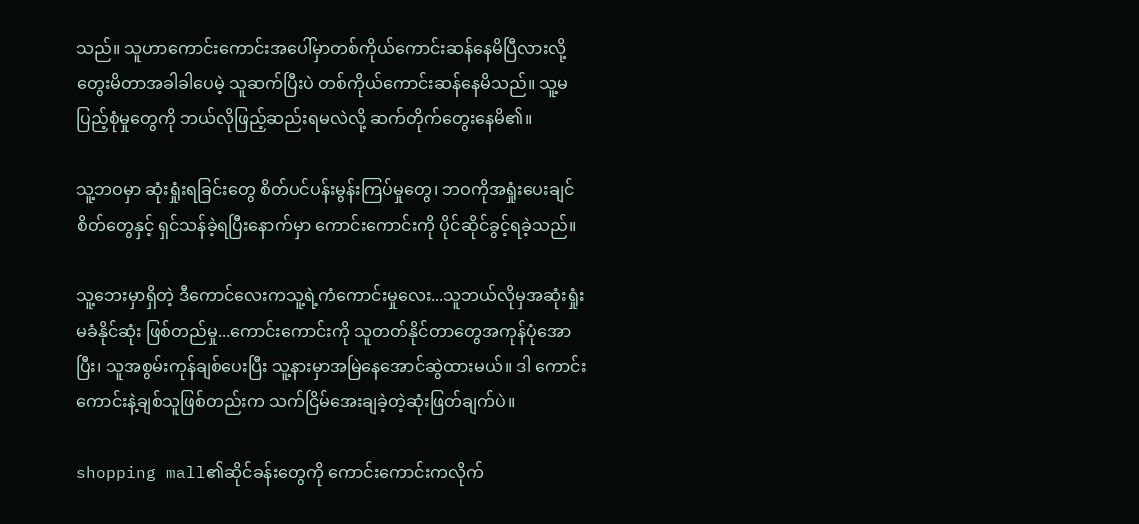သည်။ သူဟာကောင်းကောင်းအပေါ်မှာတစ်ကိုယ်ကောင်းဆန်နေမိပြီလားလို့ တွေးမိတာအခါခါပေမဲ့ သူဆက်ပြီးပဲ တစ်ကိုယ်ကောင်းဆန်နေမိသည်။ သူ့မပြည့်စုံမှုတွေကို ဘယ်လိုဖြည့်ဆည်းရမလဲလို့ ဆက်တိုက်တွေးနေမိ၏။

သူ့ဘဝမှာ ဆုံးရှုံးရခြင်းတွေ စိတ်ပင်ပန်းမွန်းကြပ်မှုတွေ၊ ဘဝကိုအရှုံးပေးချင်စိတ်တွေနှင့် ရှင်သန်ခဲ့ရပြီးနောက်မှာ ကောင်းကောင်းကို ပိုင်ဆိုင်ခွင့်ရခဲ့သည်။

သူ့ဘေးမှာရှိတဲ့ ဒီကောင်လေးကသူ့ရဲ့ကံကောင်းမှုလေး...သူဘယ်လိုမှအဆုံးရှုံးမခံနိုင်ဆုံး ဖြစ်တည်မှု...ကောင်းကောင်းကို သူတတ်နိုင်တာတွေအကုန်ပုံအောပြီး၊ သူအစွမ်းကုန်ချစ်ပေးပြီး သူ့နားမှာအမြဲနေအောင်ဆွဲထားမယ်။ ဒါ ကောင်းကောင်းနဲ့ချစ်သူဖြစ်တည်းက သက်ငြိမ်အေးချခဲ့တဲ့ဆုံးဖြတ်ချက်ပဲ။

shopping mall၏ဆိုင်ခန်းတွေကို ကောင်းကောင်းကလိုက်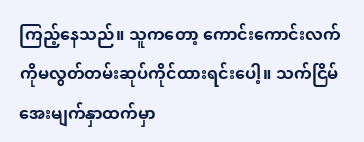ကြည့်နေသည်။ သူကတော့ ကောင်းကောင်းလက်ကိုမလွတ်တမ်းဆုပ်ကိုင်ထားရင်းပေါ့။ သက်ငြိမ်အေးမျက်နှာထက်မှာ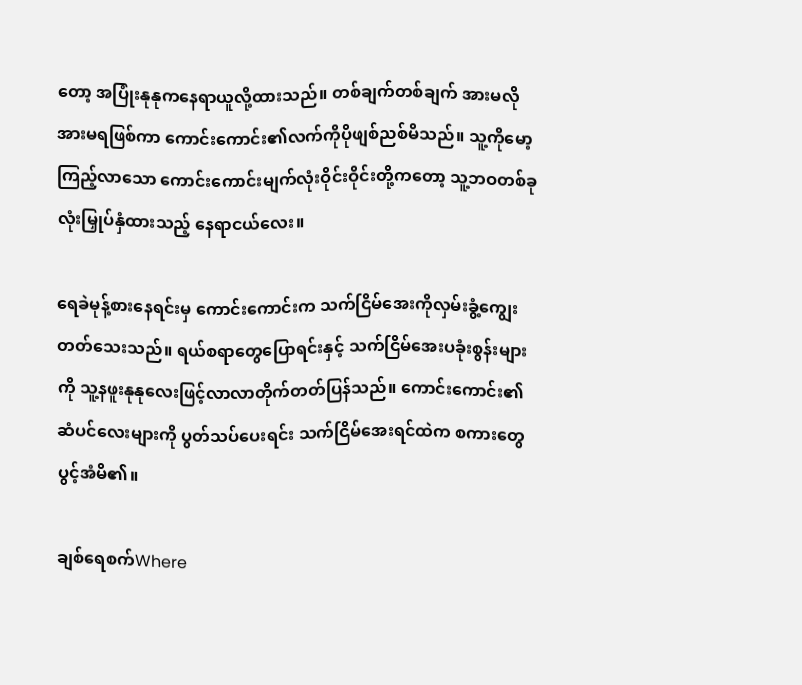တော့ အပြုံးနုနုကနေရာယူလို့ထားသည်။ တစ်ချက်တစ်ချက် အားမလိုအားမရဖြစ်ကာ ကောင်းကောင်း၏လက်ကိုပိုဖျစ်ညစ်မိသည်။ သူ့ကိုမော့ကြည့်လာသော ကောင်းကောင်းမျက်လုံးဝိုင်းဝိုင်းတို့ကတော့ သူ့ဘဝတစ်ခုလုံးမြှုပ်နှံထား‌သည့် နေရာငယ်လေး။

ရေခဲမုန့်စားနေရင်းမှ ကောင်းကောင်းက သက်ငြိမ်အေးကိုလှမ်းခွံ့ကျွေးတတ်သေးသည်။ ရယ်စရာတွေပြောရင်းနှင့် သက်ငြိမ်အေးပခုံးစွန်းများကို သူ့နဖူးနုနုလေးဖြင့်လာလာတိုက်တတ်ပြန်သည်။ ကောင်းကောင်း၏ ဆံပင်လေးများကို ပွတ်သပ်ပေးရင်း သက်ငြိမ်အေးရင်ထဲက စကားတွေပွင့်အံမိ၏။

ချစ်ရေစက်Where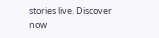stories live. Discover now